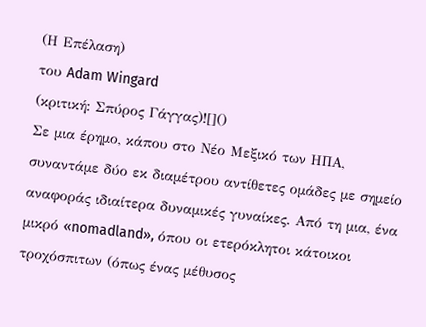(Η Επέλαση)
του Adam Wingard
(κριτική: Σπύρος Γάγγας)![]()
Σε μια έρημο, κάπου στο Νέο Μεξικό των ΗΠΑ, συναντάμε δύο εκ διαμέτρου αντίθετες ομάδες με σημείο αναφοράς ιδιαίτερα δυναμικές γυναίκες. Από τη μια, ένα μικρό «nomadland», όπου οι ετερόκλητοι κάτοικοι τροχόσπιτων (όπως ένας μέθυσος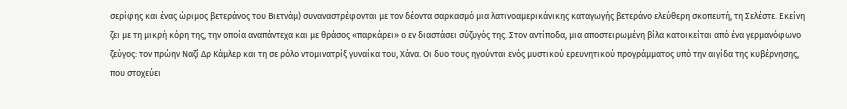σερίφης και ένας ώριμος βετεράνος του Βιετνάμ) συναναστρέφονται με τον δέοντα σαρκασμό μια λατινοαμερικάνικης καταγωγής βετεράνο ελεύθερη σκοπευτή, τη Σελέστε. Εκείνη ζει με τη μικρή κόρη της, την οποία αναπάντεχα και με θράσος «παρκάρει» ο εν διαστάσει σύζυγός της. Στον αντίποδα, μια αποστειρωμένη βίλα κατοικείται από ένα γερμανόφωνο ζεύγος: τον πρώην Ναζί Δρ Κάμλερ και τη σε ρόλο ντομινατρίξ γυναίκα του, Χάνα. Οι δυο τους ηγούνται ενός μυστικού ερευνητικού προγράμματος υπό την αιγίδα της κυβέρνησης, που στοχεύει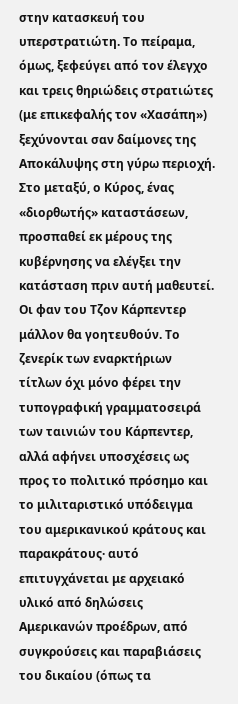στην κατασκευή του υπερστρατιώτη. Το πείραμα, όμως, ξεφεύγει από τον έλεγχο και τρεις θηριώδεις στρατιώτες (με επικεφαλής τον «Χασάπη») ξεχύνονται σαν δαίμονες της Αποκάλυψης στη γύρω περιοχή. Στο μεταξύ, ο Κύρος, ένας «διορθωτής» καταστάσεων, προσπαθεί εκ μέρους της κυβέρνησης να ελέγξει την κατάσταση πριν αυτή μαθευτεί.
Οι φαν του Τζον Κάρπεντερ μάλλον θα γοητευθούν. Το ζενερίκ των εναρκτήριων τίτλων όχι μόνο φέρει την τυπογραφική γραμματοσειρά των ταινιών του Κάρπεντερ, αλλά αφήνει υποσχέσεις ως προς το πολιτικό πρόσημο και το μιλιταριστικό υπόδειγμα του αμερικανικού κράτους και παρακράτους· αυτό επιτυγχάνεται με αρχειακό υλικό από δηλώσεις Αμερικανών προέδρων, από συγκρούσεις και παραβιάσεις του δικαίου (όπως τα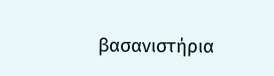βασανιστήρια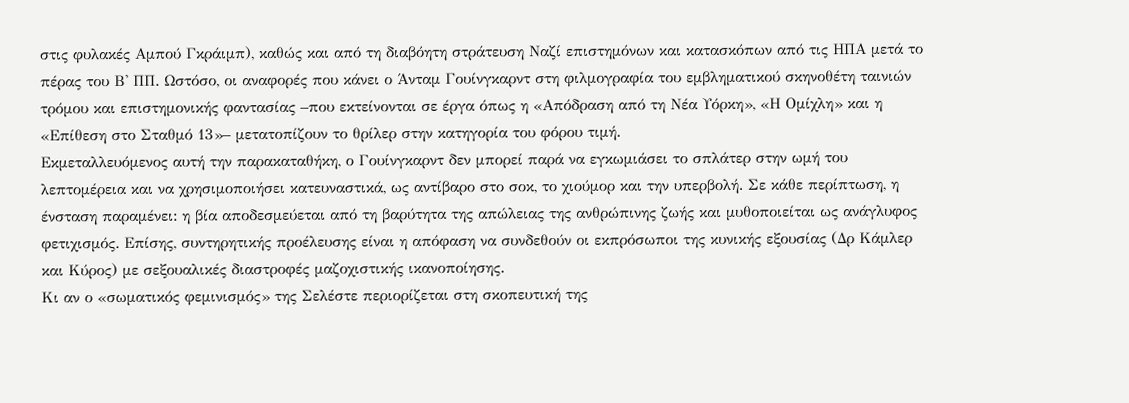στις φυλακές Αμπού Γκράιμπ), καθώς και από τη διαβόητη στράτευση Ναζί επιστημόνων και κατασκόπων από τις ΗΠΑ μετά το πέρας του Β' ΠΠ. Ωστόσο, οι αναφορές που κάνει ο Άνταμ Γουίνγκαρντ στη φιλμογραφία του εμβληματικού σκηνοθέτη ταινιών τρόμου και επιστημονικής φαντασίας –που εκτείνονται σε έργα όπως η «Απόδραση από τη Νέα Υόρκη», «Η Ομίχλη» και η «Επίθεση στο Σταθμό 13»– μετατοπίζουν το θρίλερ στην κατηγορία του φόρου τιμή.
Εκμεταλλευόμενος αυτή την παρακαταθήκη, ο Γουίνγκαρντ δεν μπορεί παρά να εγκωμιάσει το σπλάτερ στην ωμή του λεπτομέρεια και να χρησιμοποιήσει κατευναστικά, ως αντίβαρο στο σοκ, το χιούμορ και την υπερβολή. Σε κάθε περίπτωση, η ένσταση παραμένει: η βία αποδεσμεύεται από τη βαρύτητα της απώλειας της ανθρώπινης ζωής και μυθοποιείται ως ανάγλυφος φετιχισμός. Επίσης, συντηρητικής προέλευσης είναι η απόφαση να συνδεθούν οι εκπρόσωποι της κυνικής εξουσίας (Δρ Κάμλερ και Κύρος) με σεξουαλικές διαστροφές μαζοχιστικής ικανοποίησης.
Κι αν ο «σωματικός φεμινισμός» της Σελέστε περιορίζεται στη σκοπευτική της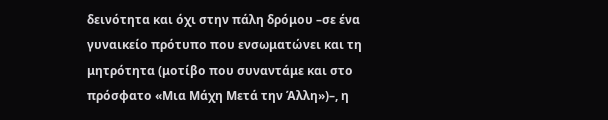δεινότητα και όχι στην πάλη δρόμου –σε ένα γυναικείο πρότυπο που ενσωματώνει και τη μητρότητα (μοτίβο που συναντάμε και στο πρόσφατο «Μια Μάχη Μετά την Άλλη»)–, η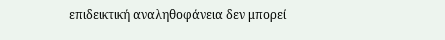επιδεικτική αναληθοφάνεια δεν μπορεί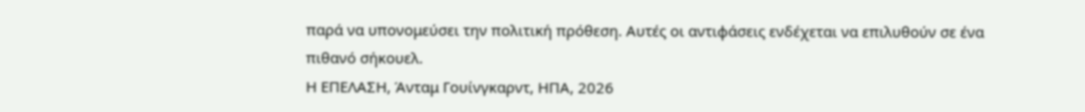παρά να υπονομεύσει την πολιτική πρόθεση. Αυτές οι αντιφάσεις ενδέχεται να επιλυθούν σε ένα πιθανό σήκουελ.
Η ΕΠΕΛΑΣΗ, Άνταμ Γουίνγκαρντ, ΗΠΑ, 2026